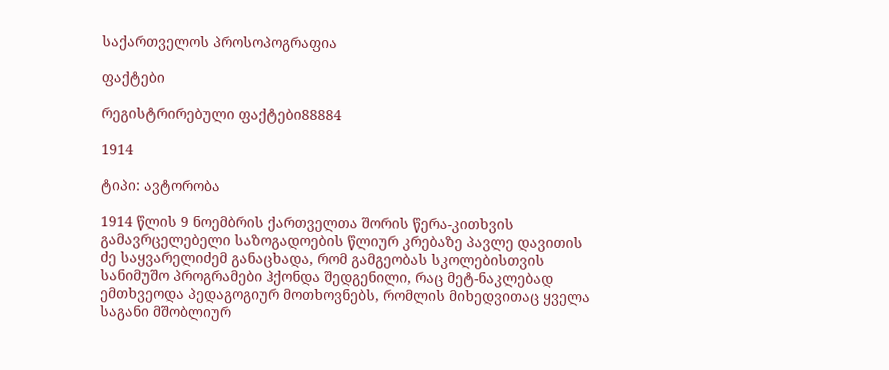საქართველოს პროსოპოგრაფია

ფაქტები

რეგისტრირებული ფაქტები88884

1914

ტიპი: ავტორობა

1914 წლის 9 ნოემბრის ქართველთა შორის წერა-კითხვის გამავრცელებელი საზოგადოების წლიურ კრებაზე პავლე დავითის ძე საყვარელიძემ განაცხადა, რომ გამგეობას სკოლებისთვის სანიმუშო პროგრამები ჰქონდა შედგენილი, რაც მეტ-ნაკლებად ემთხვეოდა პედაგოგიურ მოთხოვნებს, რომლის მიხედვითაც ყველა საგანი მშობლიურ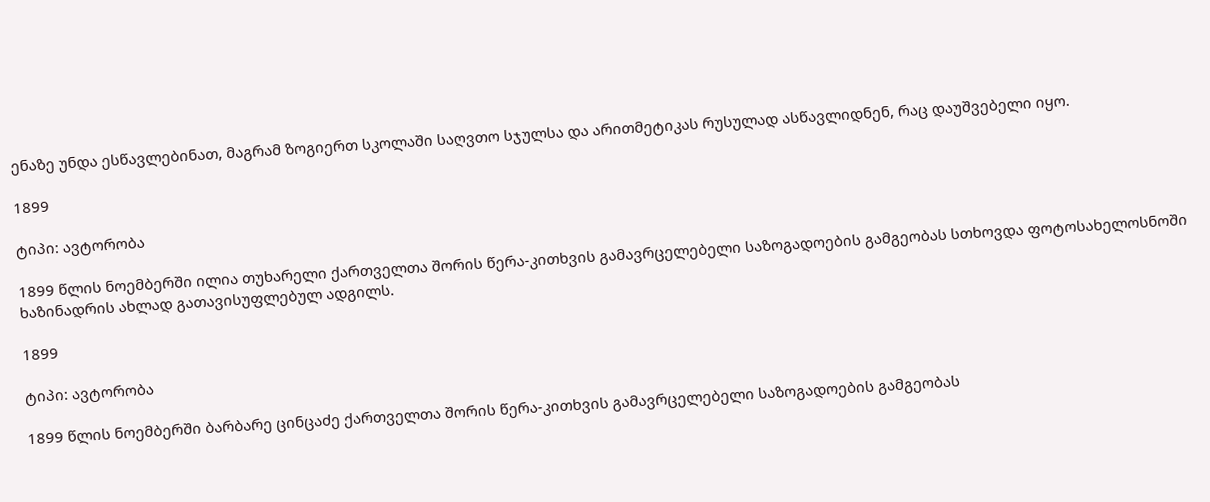ენაზე უნდა ესწავლებინათ, მაგრამ ზოგიერთ სკოლაში საღვთო სჯულსა და არითმეტიკას რუსულად ასწავლიდნენ, რაც დაუშვებელი იყო.

1899

ტიპი: ავტორობა

1899 წლის ნოემბერში ილია თუხარელი ქართველთა შორის წერა-კითხვის გამავრცელებელი საზოგადოების გამგეობას სთხოვდა ფოტოსახელოსნოში ხაზინადრის ახლად გათავისუფლებულ ადგილს.

1899

ტიპი: ავტორობა

1899 წლის ნოემბერში ბარბარე ცინცაძე ქართველთა შორის წერა-კითხვის გამავრცელებელი საზოგადოების გამგეობას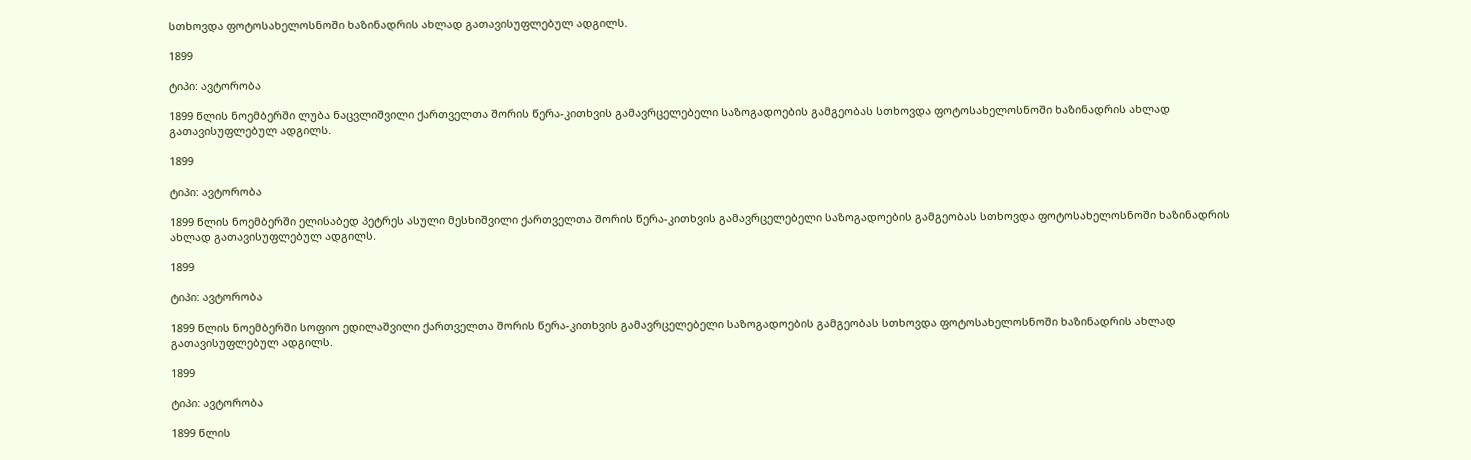სთხოვდა ფოტოსახელოსნოში ხაზინადრის ახლად გათავისუფლებულ ადგილს.

1899

ტიპი: ავტორობა

1899 წლის ნოემბერში ლუბა ნაცვლიშვილი ქართველთა შორის წერა-კითხვის გამავრცელებელი საზოგადოების გამგეობას სთხოვდა ფოტოსახელოსნოში ხაზინადრის ახლად გათავისუფლებულ ადგილს.

1899

ტიპი: ავტორობა

1899 წლის ნოემბერში ელისაბედ პეტრეს ასული მესხიშვილი ქართველთა შორის წერა-კითხვის გამავრცელებელი საზოგადოების გამგეობას სთხოვდა ფოტოსახელოსნოში ხაზინადრის ახლად გათავისუფლებულ ადგილს.

1899

ტიპი: ავტორობა

1899 წლის ნოემბერში სოფიო ედილაშვილი ქართველთა შორის წერა-კითხვის გამავრცელებელი საზოგადოების გამგეობას სთხოვდა ფოტოსახელოსნოში ხაზინადრის ახლად გათავისუფლებულ ადგილს.

1899

ტიპი: ავტორობა

1899 წლის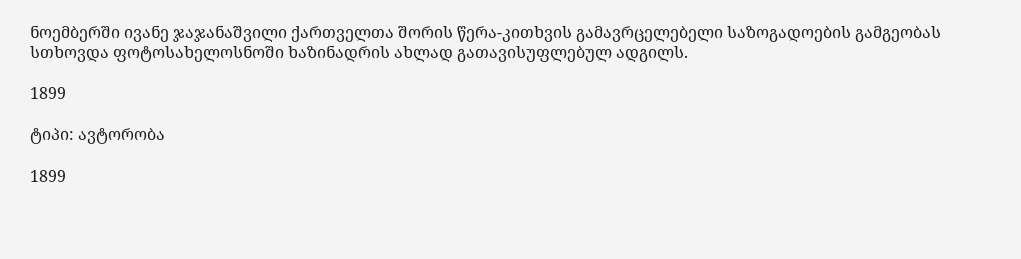ნოემბერში ივანე ჯაჯანაშვილი ქართველთა შორის წერა-კითხვის გამავრცელებელი საზოგადოების გამგეობას სთხოვდა ფოტოსახელოსნოში ხაზინადრის ახლად გათავისუფლებულ ადგილს.

1899

ტიპი: ავტორობა

1899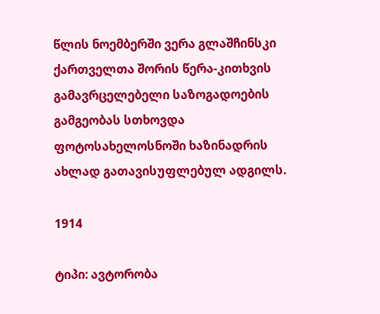წლის ნოემბერში ვერა გლაშჩინსკი ქართველთა შორის წერა-კითხვის გამავრცელებელი საზოგადოების გამგეობას სთხოვდა ფოტოსახელოსნოში ხაზინადრის ახლად გათავისუფლებულ ადგილს.

1914

ტიპი: ავტორობა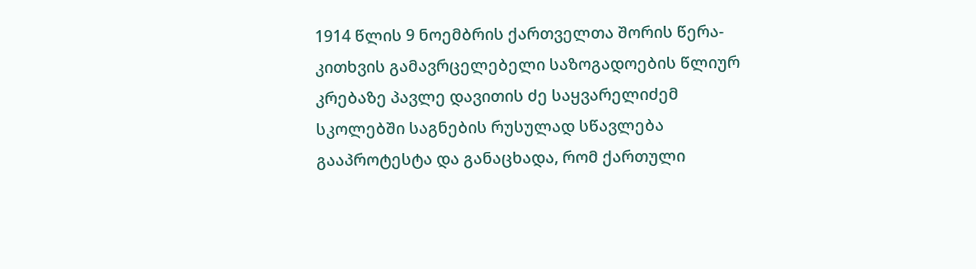1914 წლის 9 ნოემბრის ქართველთა შორის წერა-კითხვის გამავრცელებელი საზოგადოების წლიურ კრებაზე პავლე დავითის ძე საყვარელიძემ სკოლებში საგნების რუსულად სწავლება გააპროტესტა და განაცხადა, რომ ქართული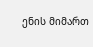ენის მიმართ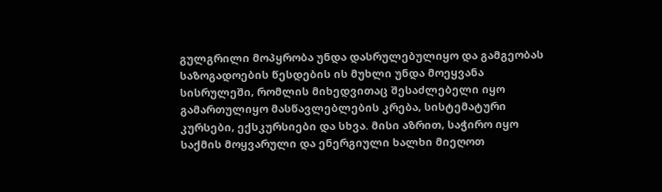გულგრილი მოპყრობა უნდა დასრულებულიყო და გამგეობას საზოგადოების წესდების ის მუხლი უნდა მოეყვანა სისრულეში, რომლის მიხედვითაც შესაძლებელი იყო გამართულიყო მასწავლებლების კრება, სისტემატური კურსები, ექსკურსიები და სხვა. მისი აზრით, საჭირო იყო საქმის მოყვარული და ენერგიული ხალხი მიეღოთ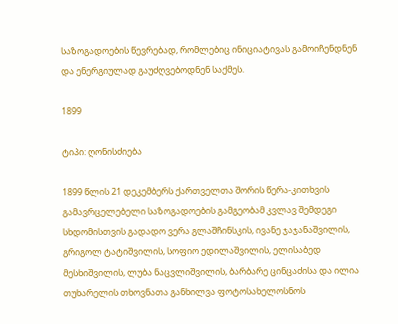საზოგადოების წევრებად, რომლებიც ინიციატივას გამოიჩენდნენ და ენერგიულად გაუძღვებოდნენ საქმეს.

1899

ტიპი: ღონისძიება

1899 წლის 21 დეკემბერს ქართველთა შორის წერა-კითხვის გამავრცელებელი საზოგადოების გამგეობამ კვლავ შემდეგი სხდომისთვის გადადო ვერა გლაშჩინსკის, ივანე ჯაჯანაშვილის, გრიგოლ ტატიშვილის, სოფიო ედილაშვილის, ელისაბედ მესხიშვილის, ლუბა ნაცვლიშვილის, ბარბარე ცინცაძისა და ილია თუხარელის თხოვნათა განხილვა ფოტოსახელოსნოს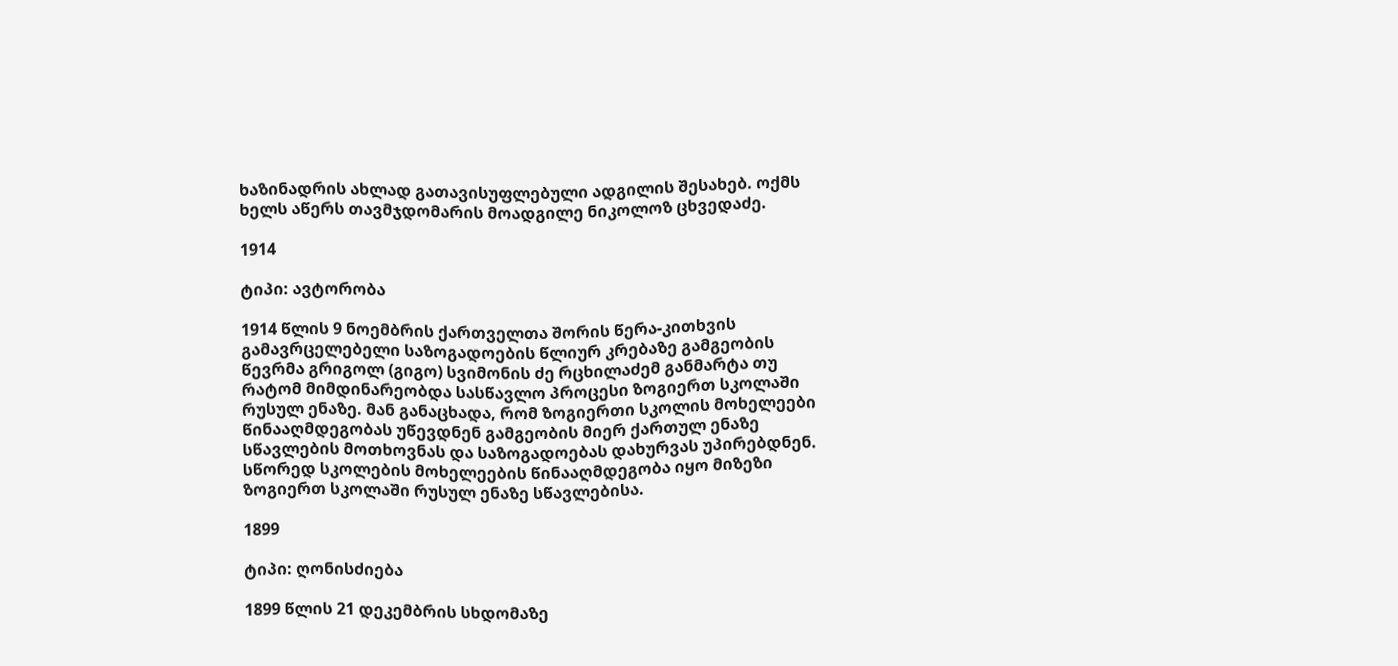ხაზინადრის ახლად გათავისუფლებული ადგილის შესახებ. ოქმს ხელს აწერს თავმჯდომარის მოადგილე ნიკოლოზ ცხვედაძე.

1914

ტიპი: ავტორობა

1914 წლის 9 ნოემბრის ქართველთა შორის წერა-კითხვის გამავრცელებელი საზოგადოების წლიურ კრებაზე გამგეობის წევრმა გრიგოლ (გიგო) სვიმონის ძე რცხილაძემ განმარტა თუ რატომ მიმდინარეობდა სასწავლო პროცესი ზოგიერთ სკოლაში რუსულ ენაზე. მან განაცხადა, რომ ზოგიერთი სკოლის მოხელეები წინააღმდეგობას უწევდნენ გამგეობის მიერ ქართულ ენაზე სწავლების მოთხოვნას და საზოგადოებას დახურვას უპირებდნენ. სწორედ სკოლების მოხელეების წინააღმდეგობა იყო მიზეზი ზოგიერთ სკოლაში რუსულ ენაზე სწავლებისა.

1899

ტიპი: ღონისძიება

1899 წლის 21 დეკემბრის სხდომაზე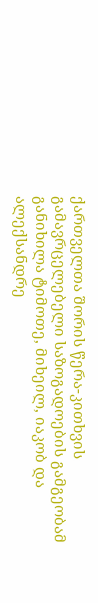ქართველთა შორის წერა-კითხვის გამავრცელებელი საზოგადოების გამგეობამ განიხილა ტიმოთე, მიხეილ, იაკობ და ალექსანდრე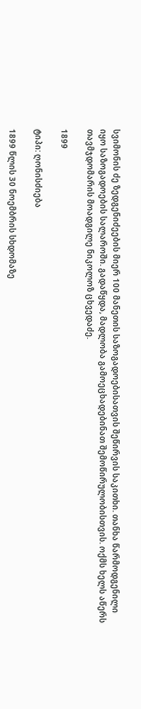სვიმონის ძე ზედგენიძეების მიერ 100 მანეთის საზოგადოებისათვის შეწირვის საკითხი. თანხა წარმოდგენილი იყო საზოგადოების სალაროში. გადაწყდა, მადლობა გამოეცხადებინათ შემოწირულობისთვის. ოქმს ხელს აწერს თავმჯდომარის მოადგილე ნიკოლოზ ცხვედაძე.

1899

ტიპი: ღონისძიება

1899 წლის 30 ნოემბრის სხდომაზე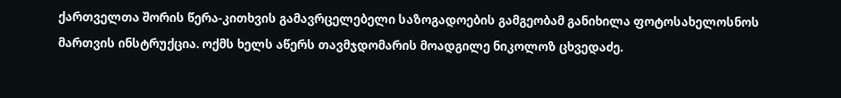ქართველთა შორის წერა-კითხვის გამავრცელებელი საზოგადოების გამგეობამ განიხილა ფოტოსახელოსნოს მართვის ინსტრუქცია. ოქმს ხელს აწერს თავმჯდომარის მოადგილე ნიკოლოზ ცხვედაძე.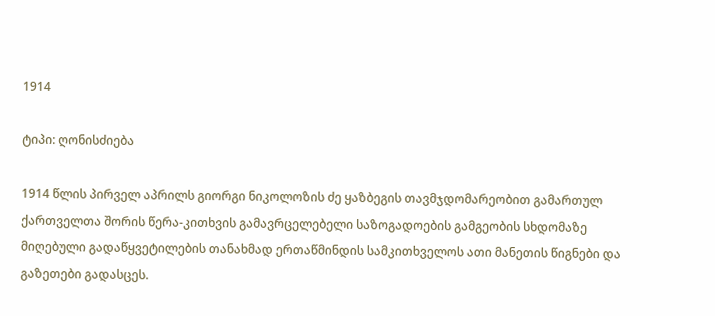1914

ტიპი: ღონისძიება

1914 წლის პირველ აპრილს გიორგი ნიკოლოზის ძე ყაზბეგის თავმჯდომარეობით გამართულ ქართველთა შორის წერა-კითხვის გამავრცელებელი საზოგადოების გამგეობის სხდომაზე მიღებული გადაწყვეტილების თანახმად ერთაწმინდის სამკითხველოს ათი მანეთის წიგნები და გაზეთები გადასცეს.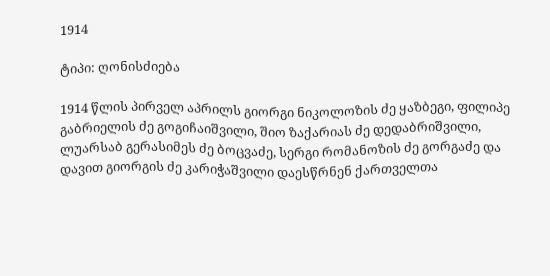1914

ტიპი: ღონისძიება

1914 წლის პირველ აპრილს გიორგი ნიკოლოზის ძე ყაზბეგი, ფილიპე გაბრიელის ძე გოგიჩაიშვილი, შიო ზაქარიას ძე დედაბრიშვილი, ლუარსაბ გერასიმეს ძე ბოცვაძე, სერგი რომანოზის ძე გორგაძე და დავით გიორგის ძე კარიჭაშვილი დაესწრნენ ქართველთა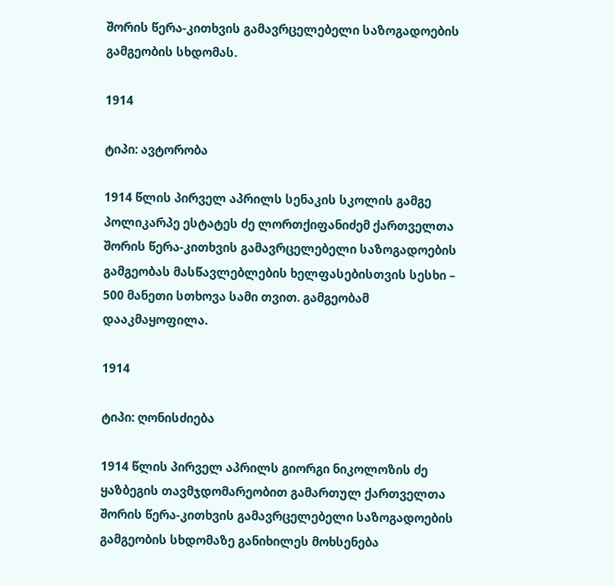შორის წერა-კითხვის გამავრცელებელი საზოგადოების გამგეობის სხდომას.

1914

ტიპი: ავტორობა

1914 წლის პირველ აპრილს სენაკის სკოლის გამგე პოლიკარპე ესტატეს ძე ლორთქიფანიძემ ქართველთა შორის წერა-კითხვის გამავრცელებელი საზოგადოების გამგეობას მასწავლებლების ხელფასებისთვის სესხი – 500 მანეთი სთხოვა სამი თვით. გამგეობამ დააკმაყოფილა.

1914

ტიპი: ღონისძიება

1914 წლის პირველ აპრილს გიორგი ნიკოლოზის ძე ყაზბეგის თავმჯდომარეობით გამართულ ქართველთა შორის წერა-კითხვის გამავრცელებელი საზოგადოების გამგეობის სხდომაზე განიხილეს მოხსენება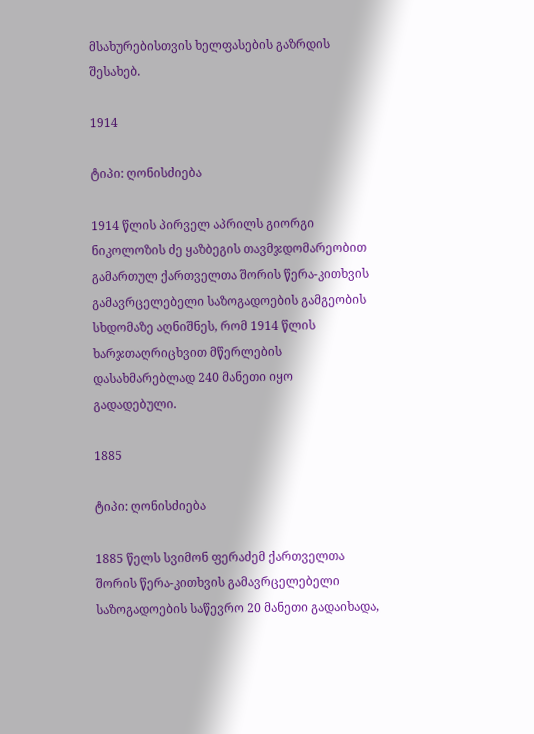მსახურებისთვის ხელფასების გაზრდის შესახებ.

1914

ტიპი: ღონისძიება

1914 წლის პირველ აპრილს გიორგი ნიკოლოზის ძე ყაზბეგის თავმჯდომარეობით გამართულ ქართველთა შორის წერა-კითხვის გამავრცელებელი საზოგადოების გამგეობის სხდომაზე აღნიშნეს, რომ 1914 წლის ხარჯთაღრიცხვით მწერლების დასახმარებლად 240 მანეთი იყო გადადებული.

1885

ტიპი: ღონისძიება

1885 წელს სვიმონ ფერაძემ ქართველთა შორის წერა-კითხვის გამავრცელებელი საზოგადოების საწევრო 20 მანეთი გადაიხადა,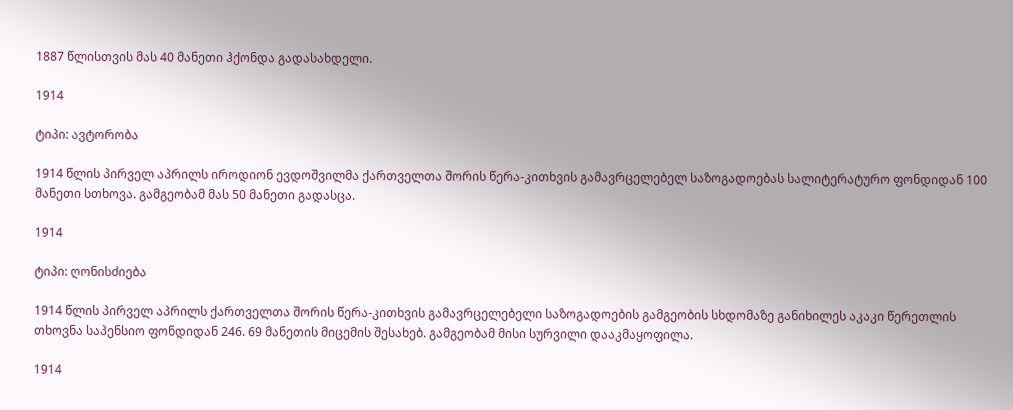1887 წლისთვის მას 40 მანეთი ჰქონდა გადასახდელი.

1914

ტიპი: ავტორობა

1914 წლის პირველ აპრილს იროდიონ ევდოშვილმა ქართველთა შორის წერა-კითხვის გამავრცელებელ საზოგადოებას სალიტერატურო ფონდიდან 100 მანეთი სთხოვა. გამგეობამ მას 50 მანეთი გადასცა.

1914

ტიპი: ღონისძიება

1914 წლის პირველ აპრილს ქართველთა შორის წერა-კითხვის გამავრცელებელი საზოგადოების გამგეობის სხდომაზე განიხილეს აკაკი წერეთლის თხოვნა საპენსიო ფონდიდან 246. 69 მანეთის მიცემის შესახებ. გამგეობამ მისი სურვილი დააკმაყოფილა.

1914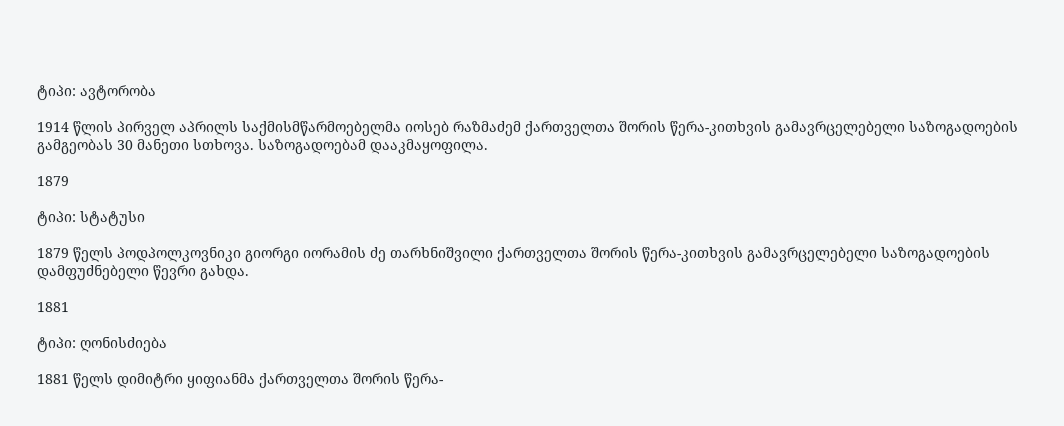ტიპი: ავტორობა

1914 წლის პირველ აპრილს საქმისმწარმოებელმა იოსებ რაზმაძემ ქართველთა შორის წერა-კითხვის გამავრცელებელი საზოგადოების გამგეობას 30 მანეთი სთხოვა. საზოგადოებამ დააკმაყოფილა.

1879

ტიპი: სტატუსი

1879 წელს პოდპოლკოვნიკი გიორგი იორამის ძე თარხნიშვილი ქართველთა შორის წერა-კითხვის გამავრცელებელი საზოგადოების დამფუძნებელი წევრი გახდა.

1881

ტიპი: ღონისძიება

1881 წელს დიმიტრი ყიფიანმა ქართველთა შორის წერა-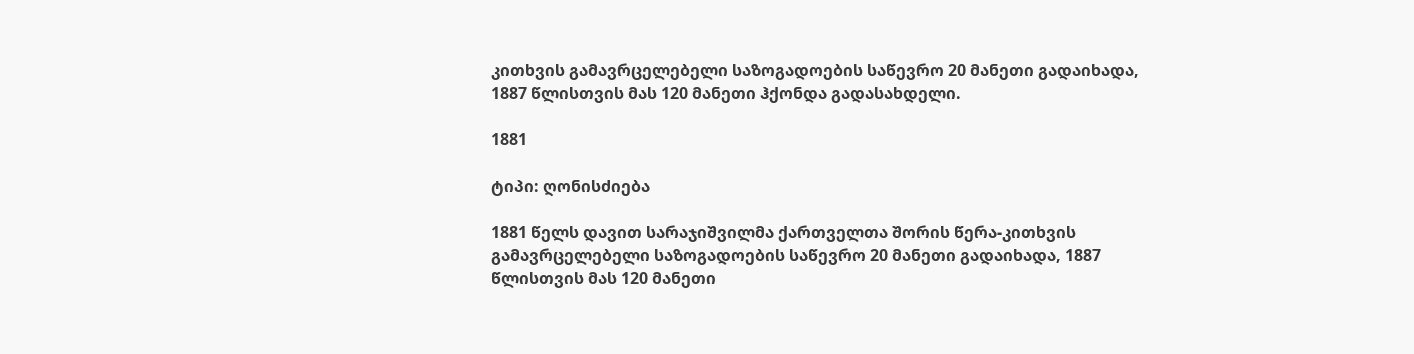კითხვის გამავრცელებელი საზოგადოების საწევრო 20 მანეთი გადაიხადა, 1887 წლისთვის მას 120 მანეთი ჰქონდა გადასახდელი.

1881

ტიპი: ღონისძიება

1881 წელს დავით სარაჯიშვილმა ქართველთა შორის წერა-კითხვის გამავრცელებელი საზოგადოების საწევრო 20 მანეთი გადაიხადა, 1887 წლისთვის მას 120 მანეთი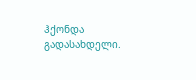ჰქონდა გადასახდელი.